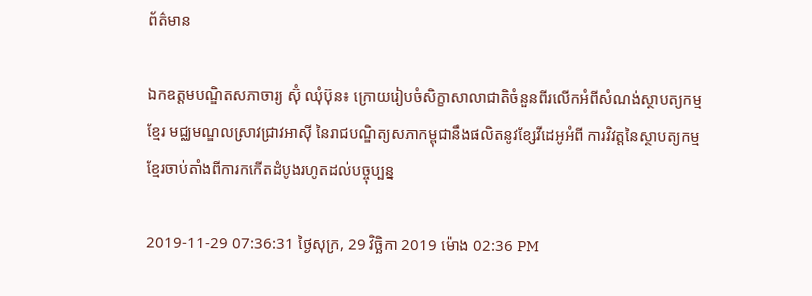ព័ត៌មាន

ឯកឧត្ដមបណ្ឌិតសភាចារ្យ ស៊ុំ ឈុំប៊ុន៖ ក្រោយរៀបចំសិក្ខាសាលាជាតិចំនួនពីរលើកអំពីសំណង់ស្ថាបត្យកម្មខ្មែរ មជ្ឈមណ្ឌលស្រាវជ្រាវអាស៊ី នៃរាជបណ្ឌិត្យសភាកម្ពុជានឹងផលិតនូវខ្សែវីដេអូអំពី ការវិវត្តនៃស្ថាបត្យកម្មខ្មែរចាប់តាំងពីការកកើតដំបូងរហូតដល់បច្ចុប្បន្ន

2019-11-29 07:36:31 ថ្ងៃសុក្រ, 29 វិច្ឆិកា 2019 ម៉ោង 02:36 PM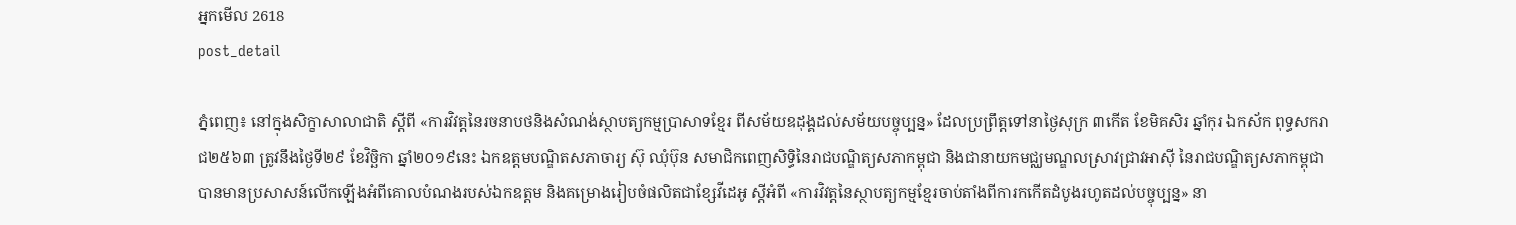អ្នកមើល 2618
post_detail

ភ្នំពេញ៖ នៅក្នុងសិក្ខាសាលាជាតិ ស្ដីពី «ការវិវត្តនៃរចនាបថនិងសំណង់ស្ថាបត្យកម្មប្រាសាទខ្មែរ ពីសម័យឧដុង្គដល់សម័យបច្ចុប្បន្ន» ដែលប្រព្រឹត្តទៅនាថ្ងៃសុក្រ ៣កើត ខែមិគសិរ ឆ្នាំកុរ ឯកស័ក ពុទ្ធសករាជ២៥៦៣ ត្រូវនឹងថ្ងៃទី២៩ ខែវិច្ឆិកា ឆ្នាំ២០១៩នេះ ឯកឧត្ដមបណ្ឌិតសភាចារ្យ ស៊ុ ឈុំប៊ុន សមាជិកពេញសិទ្ធិនៃរាជបណ្ឌិត្យសភាកម្ពុជា និងជានាយកមជ្ឈមណ្ឌលស្រាវជ្រាវអាស៊ី នៃរាជបណ្ឌិត្យសភាកម្ពុជា បានមានប្រសាសន៍លើកឡើងអំពីគោលបំណងរបស់ឯកឧត្ដម និងគម្រោងរៀបចំផលិតជាខ្សែវីដេអូ ស្ដីអំពី «ការវិវត្តនៃស្ថាបត្យកម្មខ្មែរចាប់តាំងពីការកកើតដំបូងរហូតដល់បច្ចុប្បន្ន» នា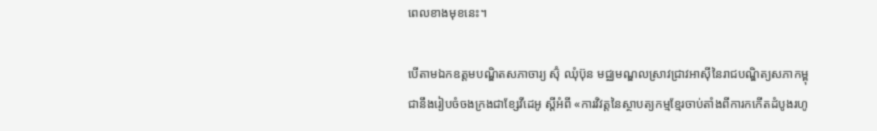ពេលខាងមុខនេះ។

បើតាមឯកឧត្ដមបណ្ឌិតសភាចារ្យ ស៊ុំ ឈុំប៊ុន មជ្ឈមណ្ឌលស្រាវជ្រាវអាស៊ីនៃរាជបណ្ឌិត្យសភាកម្ពុជានឹងរៀបចំចងក្រងជាខ្សែវីដេអូ ស្ដីអំពី «ការវិវត្តនៃស្ថាបត្យកម្មខ្មែរចាប់តាំងពីការកកើតដំបូងរហូ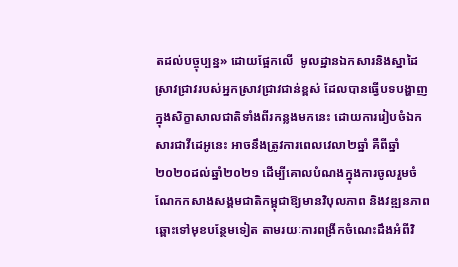តដល់បច្ចុប្បន្ន» ដោយផ្អែកលើ  មូលដ្ឋានឯកសារនិងស្នាដៃស្រាវជ្រាវរបស់អ្នកស្រាវជ្រាវជាន់ខ្ពស់ ដែលបានធ្វើបទបង្ហាញក្នុងសិក្ខាសាលជាតិទាំងពីរកន្លងមកនេះ ដោយការរៀបចំឯកសារជាវីដេអូនេះ អាចនឹងត្រូវការពេលវេលា២ឆ្នាំ គឺពីឆ្នាំ២០២០ដល់ឆ្នាំ២០២១ ដើម្បីគោលបំណងក្នុងការចូលរួមចំណែកកសាងសង្គមជាតិកម្ពុជាឱ្យមានវិបុលភាព និងវឌ្ឍនភាពឆ្ពោះទៅមុខបន្ថែមទៀត តាមរយៈការពង្រីកចំណេះដឹងអំពីវិ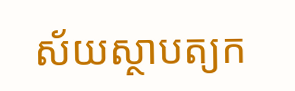ស័យស្ថាបត្យក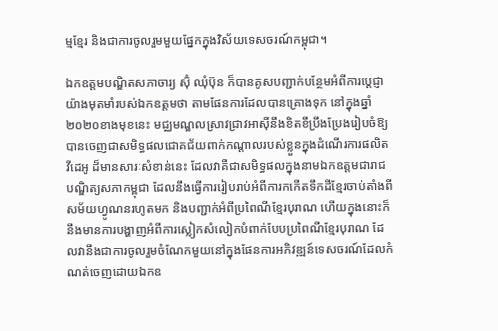ម្មខ្មែរ និងជាការចូលរួមមួយផ្នែកក្នុងវិស័យទេសចរណ៍កម្ពុជា។

ឯកឧត្ដមបណ្ឌិតសភាចារ្យ ស៊ុំ ឈុំប៊ុន ក៏បានគូសបញ្ជាក់បន្ថែមអំពីការប្ដេជ្ញាយ៉ាងមុតមាំរបស់ឯកឧត្ដមថា តាមផែនការដែលបានគ្រោងទុក នៅក្នុងឆ្នាំ២០២០ខាងមុខនេះ មជ្ឈមណ្ឌលស្រាវជ្រាវអាស៊ីនឹងខិតខឹប្រឹងប្រែងរៀបចំឱ្យបានចេញជាសមិទ្ធផលជោគជ័យពាក់កណ្ដាលរបស់ខ្លួនក្នុងដំណើរការផលិតវីដេអូ ដ៏មានសារៈសំខាន់នេះ ដែលវាគឺជាសមិទ្ធផលក្នុងនាមឯកឧត្ដមជារាជបណ្ឌិត្យសភាកម្ពុជា ដែលនឹងធ្វើការរៀបរាប់អំពីការកកើតទឹកដីខ្មែរចាប់តាំងពីសម័យហ្វូណនរហូតមក និងបញ្ជាក់អំពីប្រពៃណីខ្មែរបុរាណ ហើយក្នុងនោះក៏នឹងមានការបង្ហាញអំពីការស្លៀកសំលៀកបំពាក់បែបប្រពៃណីខ្មែរបុរាណ ដែលវានឹងជាការចូលរួមចំណែកមួយនៅក្នុងផែនការអភិវឌ្ឍន៍ទេសចរណ៍ដែលកំណត់ចេញដោយឯកឧ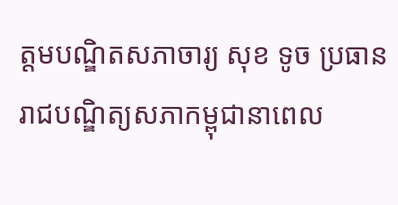ត្ដមបណ្ឌិតសភាចារ្យ សុខ ទូច ប្រធានរាជបណ្ឌិត្យសភាកម្ពុជានាពេល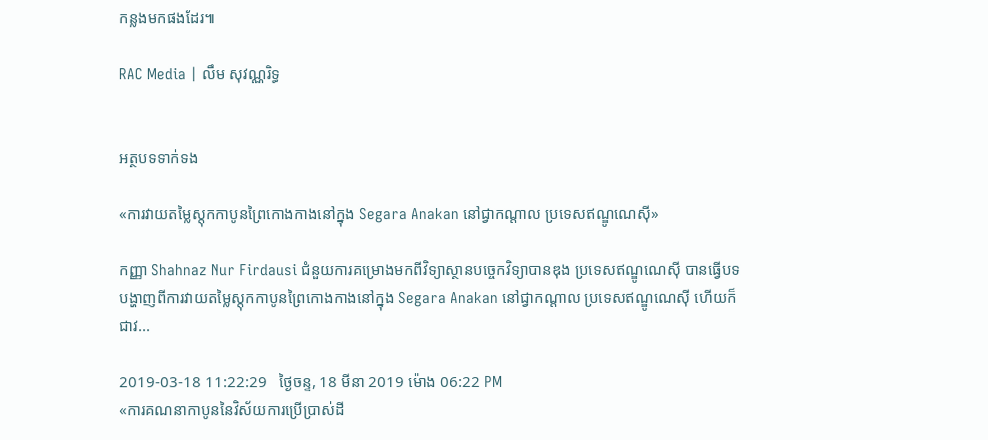កន្លងមកផងដែរ៕

RAC Media | លឹម សុវណ្ណរិទ្ធ


អត្ថបទទាក់ទង

«ការវាយតម្លៃស្តុកកាបូនព្រៃកោងកាងនៅក្នុង Segara Anakan នៅជ្វាកណ្តាល ប្រទេសឥណ្ឌូណេស៊ី»

កញ្ញា Shahnaz Nur Firdausi ជំនួយការគម្រោងមកពីវិទ្យាស្ថានបច្ចេកវិទ្យាបានឌុង ប្រទេសឥណ្ឌូណេស៊ី បានធ្វើបទបង្ហាញពីការវាយតម្លៃស្តុកកាបូនព្រៃកោងកាងនៅក្នុង Segara Anakan នៅជ្វាកណ្តាល ប្រទេសឥណ្ឌូណេស៊ី ហើយក៏ជាវ...

2019-03-18 11:22:29   ថ្ងៃចន្ទ, 18 មីនា 2019 ម៉ោង 06:22 PM
«ការគណនាកាបូននៃវិស័យការប្រើប្រាស់ដី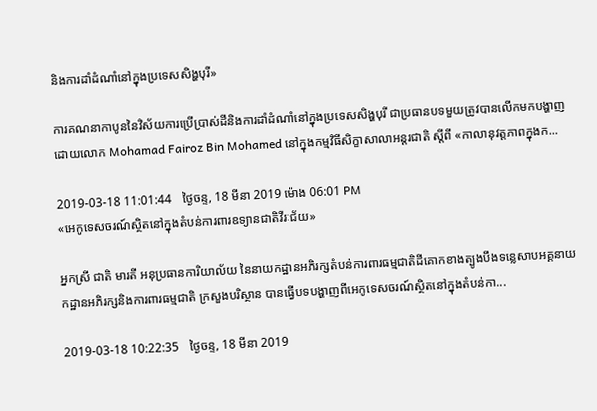និងការដាំដំណាំនៅក្នុងប្រទេសសិង្ហបុរី»

ការគណនាកាបូននៃវិស័យការប្រើប្រាស់ដីនិងការដាំដំណាំនៅក្នុងប្រទេសសិង្ហបុរី ជាប្រធានបទមួយត្រូវបានលើកមកបង្ហាញ ដោយលោក Mohamad Fairoz Bin Mohamed នៅក្នុងកម្មវិធីសិក្ខាសាលាអន្តរជាតិ ស្តីពី «កាលានុវត្តភាពក្នុងក...

2019-03-18 11:01:44   ថ្ងៃចន្ទ, 18 មីនា 2019 ម៉ោង 06:01 PM
«អេកូទេសចរណ៍ស្ថិតនៅក្នុងតំបន់ការពារឧទ្យានជាតិវីរៈជ័យ»

អ្នកស្រី ជាតិ មារតី អនុប្រធានការិយាល័យ នៃនាយកដ្ឋានអភិរក្សតំបន់ការពារធម្មជាតិដីគោកខាងត្បូងបឹងទន្លេសាបអគ្គនាយកដ្ឋានអភិរក្សនិងការពារធម្មជាតិ ក្រសួងបរិស្ថាន បានធ្វើបទបង្ហាញពីអេកូទេសចរណ៍ស្ថិតនៅក្នុងតំបន់កា...

2019-03-18 10:22:35   ថ្ងៃចន្ទ, 18 មីនា 2019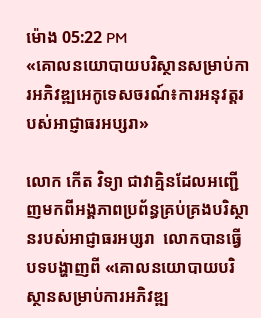ម៉ោង 05:22 PM
«គោលនយោបាយបរិស្ថានសម្រាប់ការអភិវឌ្ឍអេកូទេសចរណ៍៖ការអនុវត្តរបស់អាជ្ញាធរអប្សរា»

លោក កើត វិទ្យា ជាវាគ្មិនដែលអញ្ជើញមកពីអង្គភាពប្រព័ន្ធគ្រប់គ្រងបរិស្ថានរបស់អាជ្ញាធរអប្សរា  លោកបានធ្វើបទបង្ហាញពី «គោលនយោបាយបរិស្ថានសម្រាប់ការអភិវឌ្ឍ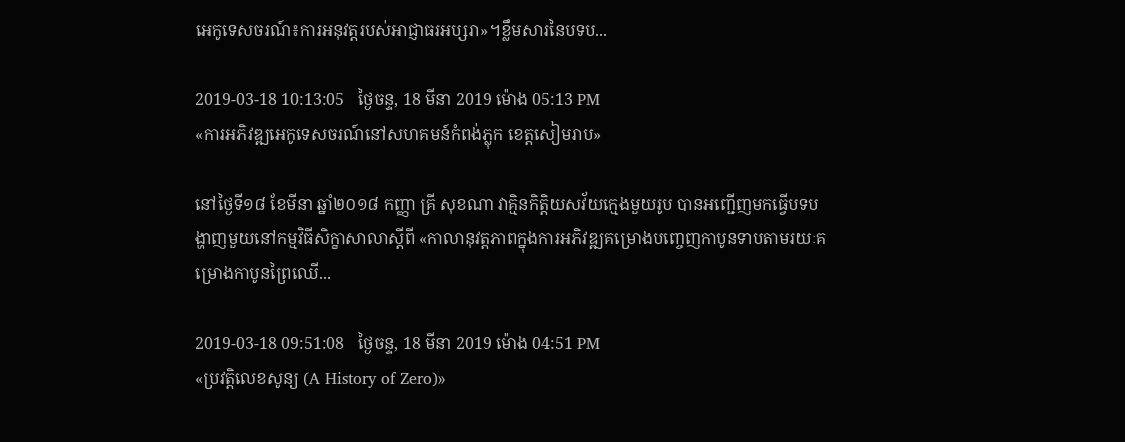អេកូទេសចរណ៍៖ការអនុវត្តរបស់អាជ្ញាធរអប្សរា»។ខ្លឹមសារនៃបទប...

2019-03-18 10:13:05   ថ្ងៃចន្ទ, 18 មីនា 2019 ម៉ោង 05:13 PM
«ការអភិវឌ្ឍអេកូទេសចរណ៍នៅសហគមន៍កំពង់ភ្លុក ខេត្តសៀមរាប»

នៅថ្ងៃទី១៨ ខែមីនា ឆ្នាំ២០១៨ កញ្ញា គ្រី សុខណា វាគ្មិនកិត្តិយសវ័យក្មេងមួយរូប បានអញ្ជើញមកធ្វើបទបង្ហាញមួយនៅកម្មវិធីសិក្ខាសាលាស្តីពី «កាលានុវត្តភាពក្នុងការអភិវឌ្ឍគម្រោងបញ្ចេញកាបូនទាបតាមរយៈគម្រោងកាបូនព្រៃឈើ...

2019-03-18 09:51:08   ថ្ងៃចន្ទ, 18 មីនា 2019 ម៉ោង 04:51 PM
«ប្រវត្តិលេខសូន្យ (A History of Zero)»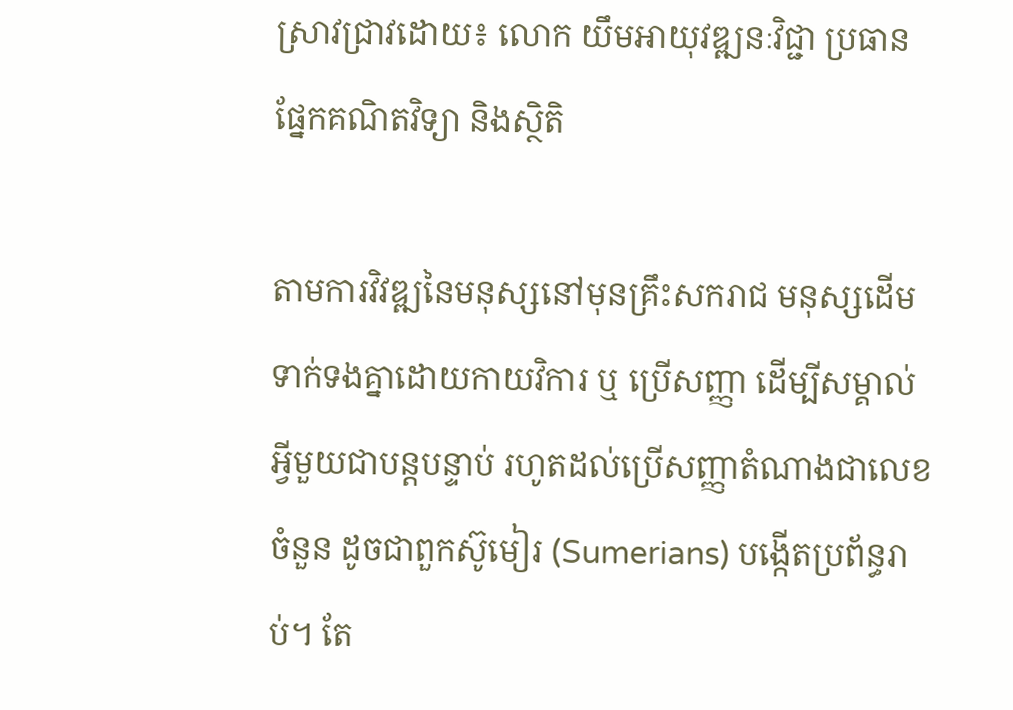ស្រាវជ្រាវដោយ៖ លោក យឹមអាយុវឌ្ឍនៈវិជ្ជា ប្រធានផ្នែកគណិតវិទ្យា និងស្ថិតិ

តាមការវិវឌ្ឍនៃមនុស្សនៅមុនគ្រឹះសករាជ មនុស្សដើមទាក់ទងគ្នាដោយកាយវិការ ឬ ប្រើសញ្ញា ដើម្បីសម្គាល់អ្វីមួយជាបន្តបន្ទាប់ រហូតដល់ប្រើសញ្ញាតំណាងជាលេខ ចំនួន ដូចជាពួកស៊ូមៀរ (Sumerians) បង្កើតប្រព័ន្ធរាប់។ តែ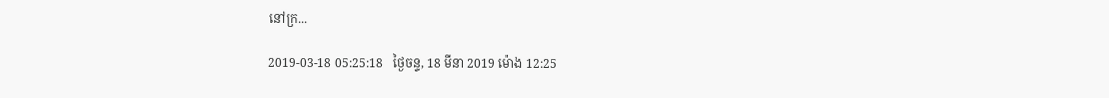នៅក្រ...

2019-03-18 05:25:18   ថ្ងៃចន្ទ, 18 មីនា 2019 ម៉ោង 12:25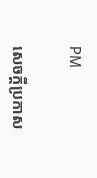PM

សេចក្តីប្រកាស